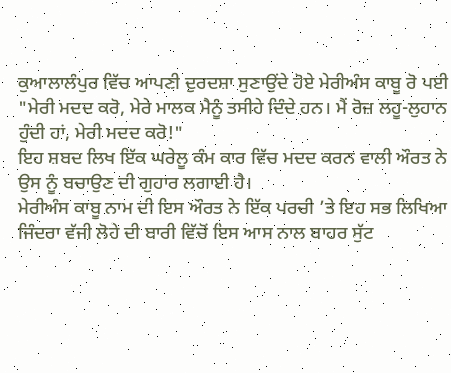ਕੁਆਲਾਲੰਪੁਰ ਵਿੱਚ ਆਪਣੀ ਦੁਰਦਸ਼ਾ ਸੁਣਾਉਂਦੇ ਹੋਏ ਮੇਰੀਅੰਸ ਕਾਬੂ ਰੋ ਪਈ
"ਮੇਰੀ ਮਦਦ ਕਰੋ, ਮੇਰੇ ਮਾਲਕ ਮੈਨੂੰ ਤਸੀਹੇ ਦਿੰਦੇ ਹਨ। ਮੈਂ ਰੋਜ਼ ਲਹੂ-ਲੁਹਾਨ ਹੁੰਦੀ ਹਾਂ, ਮੇਰੀ ਮਦਦ ਕਰੋ!"
ਇਹ ਸ਼ਬਦ ਲਿਖ ਇੱਕ ਘਰੇਲੂ ਕੰਮ ਕਾਰ ਵਿੱਚ ਮਦਦ ਕਰਨ ਵਾਲੀ ਔਰਤ ਨੇ ਉਸ ਨੂੰ ਬਚਾਉਣ ਦੀ ਗੁਹਾਰ ਲਗਾਈ ਹੈ।
ਮੇਰੀਅੰਸ ਕਾਬੂ ਨਾਮ ਦੀ ਇਸ ਔਰਤ ਨੇ ਇੱਕ ਪਰਚੀ ’ਤੇ ਇਹ ਸਭ ਲਿਖਿਆ ਜਿੰਦਰਾ ਵੱਜੀ ਲੋਹੇ ਦੀ ਬਾਰੀ ਵਿੱਚੋਂ ਇਸ ਆਸ ਨਾਲ ਬਾਹਰ ਸੁੱਟ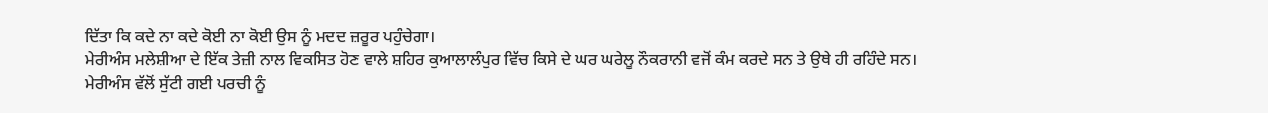ਦਿੱਤਾ ਕਿ ਕਦੇ ਨਾ ਕਦੇ ਕੋਈ ਨਾ ਕੋਈ ਉਸ ਨੂੰ ਮਦਦ ਜ਼ਰੂਰ ਪਹੁੰਚੇਗਾ।
ਮੇਰੀਅੰਸ ਮਲੇਸ਼ੀਆ ਦੇ ਇੱਕ ਤੇਜ਼ੀ ਨਾਲ ਵਿਕਸਿਤ ਹੋਣ ਵਾਲੇ ਸ਼ਹਿਰ ਕੁਆਲਾਲੰਪੁਰ ਵਿੱਚ ਕਿਸੇ ਦੇ ਘਰ ਘਰੇਲੂ ਨੌਕਰਾਨੀ ਵਜੋਂ ਕੰਮ ਕਰਦੇ ਸਨ ਤੇ ਉਥੇ ਹੀ ਰਹਿੰਦੇ ਸਨ।
ਮੇਰੀਅੰਸ ਵੱਲੋਂ ਸੁੱਟੀ ਗਈ ਪਰਚੀ ਨੂੰ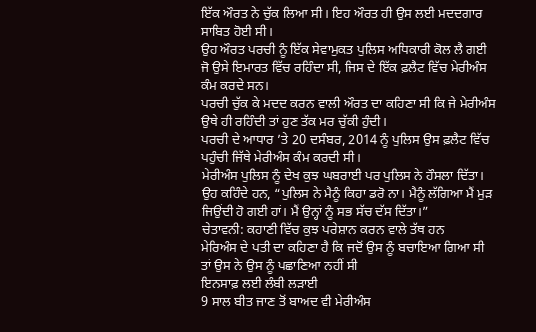ਇੱਕ ਔਰਤ ਨੇ ਚੁੱਕ ਲਿਆ ਸੀ। ਇਹ ਔਰਤ ਹੀ ਉਸ ਲਈ ਮਦਦਗਾਰ ਸਾਬਿਤ ਹੋਈ ਸੀ।
ਉਹ ਔਰਤ ਪਰਚੀ ਨੂੰ ਇੱਕ ਸੇਵਾਮੁਕਤ ਪੁਲਿਸ ਅਧਿਕਾਰੀ ਕੋਲ ਲੈ ਗਈ ਜੋ ਉਸੇ ਇਮਾਰਤ ਵਿੱਚ ਰਹਿੰਦਾ ਸੀ, ਜਿਸ ਦੇ ਇੱਕ ਫ਼ਲੈਟ ਵਿੱਚ ਮੇਰੀਅੰਸ ਕੰਮ ਕਰਦੇ ਸਨ।
ਪਰਚੀ ਚੁੱਕ ਕੇ ਮਦਦ ਕਰਨ ਵਾਲੀ ਔਰਤ ਦਾ ਕਹਿਣਾ ਸੀ ਕਿ ਜੇ ਮੇਰੀਅੰਸ ਉਥੇ ਹੀ ਰਹਿੰਦੀ ਤਾਂ ਹੁਣ ਤੱਕ ਮਰ ਚੁੱਕੀ ਹੁੰਦੀ।
ਪਰਚੀ ਦੇ ਆਧਾਰ ’ਤੇ 20 ਦਸੰਬਰ, 2014 ਨੂੰ ਪੁਲਿਸ ਉਸ ਫ਼ਲੈਟ ਵਿੱਚ ਪਹੁੰਚੀ ਜਿੱਥੇ ਮੇਰੀਅੰਸ ਕੰਮ ਕਰਦੀ ਸੀ।
ਮੇਰੀਅੰਸ ਪੁਲਿਸ ਨੂੰ ਦੇਖ ਕੁਝ ਘਬਰਾਈ ਪਰ ਪੁਲਿਸ ਨੇ ਹੌਸਲਾ ਦਿੱਤਾ।
ਉਹ ਕਹਿੰਦੇ ਹਨ, “ਪੁਲਿਸ ਨੇ ਮੈਨੂੰ ਕਿਹਾ ਡਰੋ ਨਾ। ਮੈਨੂੰ ਲੱਗਿਆ ਮੈਂ ਮੁੜ ਜਿਉਂਦੀ ਹੋ ਗਈ ਹਾਂ। ਮੈਂ ਉਨ੍ਹਾਂ ਨੂੰ ਸਭ ਸੱਚ ਦੱਸ ਦਿੱਤਾ।”
ਚੇਤਾਵਨੀ: ਕਹਾਣੀ ਵਿੱਚ ਕੁਝ ਪਰੇਸ਼ਾਨ ਕਰਨ ਵਾਲੇ ਤੱਥ ਹਨ
ਮੇਰਿਅੰਸ ਦੇ ਪਤੀ ਦਾ ਕਹਿਣਾ ਹੈ ਕਿ ਜਦੋਂ ਉਸ ਨੂੰ ਬਚਾਇਆ ਗਿਆ ਸੀ ਤਾਂ ਉਸ ਨੇ ਉਸ ਨੂੰ ਪਛਾਣਿਆ ਨਹੀਂ ਸੀ
ਇਨਸਾਫ਼ ਲਈ ਲੰਬੀ ਲੜਾਈ
9 ਸਾਲ ਬੀਤ ਜਾਣ ਤੋਂ ਬਾਅਦ ਵੀ ਮੇਰੀਅੰਸ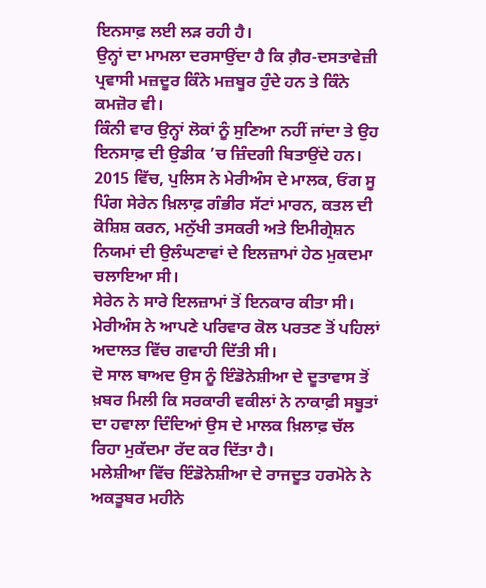ਇਨਸਾਫ਼ ਲਈ ਲੜ ਰਹੀ ਹੈ।
ਉਨ੍ਹਾਂ ਦਾ ਮਾਮਲਾ ਦਰਸਾਉਂਦਾ ਹੈ ਕਿ ਗ਼ੈਰ-ਦਸਤਾਵੇਜ਼ੀ ਪ੍ਰਵਾਸੀ ਮਜ਼ਦੂਰ ਕਿੰਨੇ ਮਜ਼ਬੂਰ ਹੁੰਦੇ ਹਨ ਤੇ ਕਿੰਨੇ ਕਮਜ਼ੋਰ ਵੀ।
ਕਿੰਨੀ ਵਾਰ ਉਨ੍ਹਾਂ ਲੋਕਾਂ ਨੂੰ ਸੁਣਿਆ ਨਹੀਂ ਜਾਂਦਾ ਤੇ ਉਹ ਇਨਸਾਫ਼ ਦੀ ਉਡੀਕ ’ਚ ਜ਼ਿੰਦਗੀ ਬਿਤਾਉਂਦੇ ਹਨ।
2015 ਵਿੱਚ, ਪੁਲਿਸ ਨੇ ਮੇਰੀਅੰਸ ਦੇ ਮਾਲਕ, ਓਂਗ ਸੂ ਪਿੰਗ ਸੇਰੇਨ ਖ਼ਿਲਾਫ਼ ਗੰਭੀਰ ਸੱਟਾਂ ਮਾਰਨ, ਕਤਲ ਦੀ ਕੋਸ਼ਿਸ਼ ਕਰਨ, ਮਨੁੱਖੀ ਤਸਕਰੀ ਅਤੇ ਇਮੀਗ੍ਰੇਸ਼ਨ ਨਿਯਮਾਂ ਦੀ ਉਲੰਘਣਾਵਾਂ ਦੇ ਇਲਜ਼ਾਮਾਂ ਹੇਠ ਮੁਕਦਮਾ ਚਲਾਇਆ ਸੀ।
ਸੇਰੇਨ ਨੇ ਸਾਰੇ ਇਲਜ਼ਾਮਾਂ ਤੋਂ ਇਨਕਾਰ ਕੀਤਾ ਸੀ।
ਮੇਰੀਅੰਸ ਨੇ ਆਪਣੇ ਪਰਿਵਾਰ ਕੋਲ ਪਰਤਣ ਤੋਂ ਪਹਿਲਾਂ ਅਦਾਲਤ ਵਿੱਚ ਗਵਾਹੀ ਦਿੱਤੀ ਸੀ।
ਦੋ ਸਾਲ ਬਾਅਦ ਉਸ ਨੂੰ ਇੰਡੋਨੇਸ਼ੀਆ ਦੇ ਦੂਤਾਵਾਸ ਤੋਂ ਖ਼ਬਰ ਮਿਲੀ ਕਿ ਸਰਕਾਰੀ ਵਕੀਲਾਂ ਨੇ ਨਾਕਾਫ਼ੀ ਸਬੂਤਾਂ ਦਾ ਹਵਾਲਾ ਦਿੰਦਿਆਂ ਉਸ ਦੇ ਮਾਲਕ ਖ਼ਿਲਾਫ਼ ਚੱਲ ਰਿਹਾ ਮੁਕੱਦਮਾ ਰੱਦ ਕਰ ਦਿੱਤਾ ਹੈ।
ਮਲੇਸ਼ੀਆ ਵਿੱਚ ਇੰਡੋਨੇਸ਼ੀਆ ਦੇ ਰਾਜਦੂਤ ਹਰਮੋਨੇ ਨੇ ਅਕਤੂਬਰ ਮਹੀਨੇ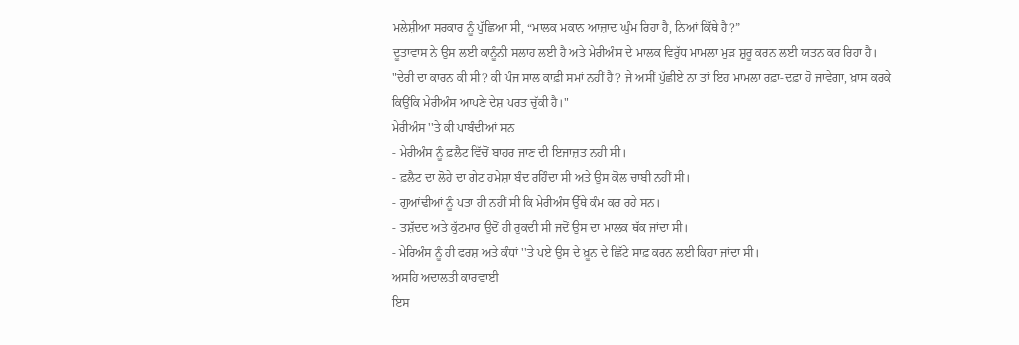ਮਲੇਸ਼ੀਆ ਸਰਕਾਰ ਨੂੰ ਪੁੱਛਿਆ ਸੀ, “ਮਾਲਕ ਮਕਾਨ ਆਜ਼ਾਦ ਘੁੰਮ ਰਿਹਾ ਹੈ, ਨਿਆਂ ਕਿੱਥੇ ਹੈ?”
ਦੂਤਾਵਾਸ ਨੇ ਉਸ ਲਈ ਕਾਨੂੰਨੀ ਸਲਾਹ ਲਈ ਹੈ ਅਤੇ ਮੇਰੀਅੰਸ ਦੇ ਮਾਲਕ ਵਿਰੁੱਧ ਮਾਮਲਾ ਮੁੜ ਸ਼ੁਰੂ ਕਰਨ ਲਈ ਯਤਨ ਕਰ ਰਿਹਾ ਹੈ।
"ਦੇਰੀ ਦਾ ਕਾਰਨ ਕੀ ਸੀ? ਕੀ ਪੰਜ ਸਾਲ ਕਾਫ਼ੀ ਸਮਾਂ ਨਹੀਂ ਹੈ? ਜੇ ਅਸੀਂ ਪੁੱਛੀਏ ਨਾ ਤਾਂ ਇਹ ਮਾਮਲਾ ਰਫ਼ਾ-ਦਫ਼ਾ ਹੋ ਜਾਵੇਗਾ, ਖ਼ਾਸ ਕਰਕੇ ਕਿਉਂਕਿ ਮੇਰੀਅੰਸ ਆਪਣੇ ਦੇਸ਼ ਪਰਤ ਚੁੱਕੀ ਹੈ।"
ਮੇਰੀਅੰਸ ''ਤੇ ਕੀ ਪਾਬੰਦੀਆਂ ਸਨ
- ਮੇਰੀਅੰਸ ਨੂੰ ਫ਼ਲੈਟ ਵਿੱਚੋਂ ਬਾਹਰ ਜਾਣ ਦੀ ਇਜਾਜ਼ਤ ਨਹੀ ਸੀ।
- ਫ਼ਲੈਟ ਦਾ ਲੋਹੇ ਦਾ ਗੇਟ ਹਮੇਸ਼ਾ ਬੰਦ ਰਹਿੰਦਾ ਸੀ ਅਤੇ ਉਸ ਕੋਲ ਚਾਬੀ ਨਹੀਂ ਸੀ।
- ਗੁਆਂਢੀਆਂ ਨੂੰ ਪਤਾ ਹੀ ਨਹੀਂ ਸੀ ਕਿ ਮੇਰੀਅੰਸ ਉੱਥੇ ਕੰਮ ਕਰ ਰਹੇ ਸਨ।
- ਤਸ਼ੱਦਦ ਅਤੇ ਕੁੱਟਮਾਰ ਉਦੋਂ ਹੀ ਰੁਕਦੀ ਸੀ ਜਦੋਂ ਉਸ ਦਾ ਮਾਲਕ ਥੱਕ ਜਾਂਦਾ ਸੀ।
- ਮੇਰਿਅੰਸ ਨੂੰ ਹੀ ਫਰਸ਼ ਅਤੇ ਕੰਧਾਂ ''ਤੇ ਪਏ ਉਸ ਦੇ ਖ਼ੂਨ ਦੇ ਛਿੱਟੇ ਸਾਫ਼ ਕਰਨ ਲਈ ਕਿਹਾ ਜਾਂਦਾ ਸੀ।
ਅਸਹਿ ਅਦਾਲਤੀ ਕਾਰਵਾਈ
ਇਸ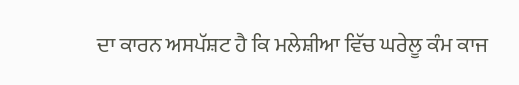ਦਾ ਕਾਰਨ ਅਸਪੱਸ਼ਟ ਹੈ ਕਿ ਮਲੇਸ਼ੀਆ ਵਿੱਚ ਘਰੇਲੂ ਕੰਮ ਕਾਜ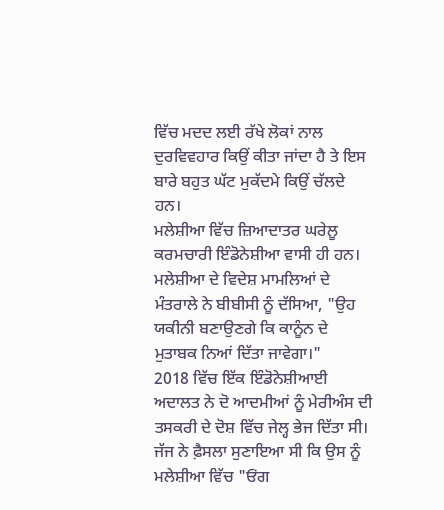ਵਿੱਚ ਮਦਦ ਲਈ ਰੱਖੇ ਲੋਕਾਂ ਨਾਲ ਦੁਰਵਿਵਹਾਰ ਕਿਉਂ ਕੀਤਾ ਜਾਂਦਾ ਹੈ ਤੇ ਇਸ ਬਾਰੇ ਬਹੁਤ ਘੱਟ ਮੁਕੱਦਮੇ ਕਿਉਂ ਚੱਲਦੇ ਹਨ।
ਮਲੇਸ਼ੀਆ ਵਿੱਚ ਜ਼ਿਆਦਾਤਰ ਘਰੇਲੂ ਕਰਮਚਾਰੀ ਇੰਡੋਨੇਸ਼ੀਆ ਵਾਸੀ ਹੀ ਹਨ।
ਮਲੇਸ਼ੀਆ ਦੇ ਵਿਦੇਸ਼ ਮਾਮਲਿਆਂ ਦੇ ਮੰਤਰਾਲੇ ਨੇ ਬੀਬੀਸੀ ਨੂੰ ਦੱਸਿਆ, "ਉਹ ਯਕੀਨੀ ਬਣਾਉਣਗੇ ਕਿ ਕਾਨੂੰਨ ਦੇ ਮੁਤਾਬਕ ਨਿਆਂ ਦਿੱਤਾ ਜਾਵੇਗਾ।"
2018 ਵਿੱਚ ਇੱਕ ਇੰਡੋਨੇਸ਼ੀਆਈ ਅਦਾਲਤ ਨੇ ਦੋ ਆਦਮੀਆਂ ਨੂੰ ਮੇਰੀਅੰਸ ਦੀ ਤਸਕਰੀ ਦੇ ਦੋਸ਼ ਵਿੱਚ ਜੇਲ੍ਹ ਭੇਜ ਦਿੱਤਾ ਸੀ।
ਜੱਜ ਨੇ ਫ਼ੈਸਲਾ ਸੁਣਾਇਆ ਸੀ ਕਿ ਉਸ ਨੂੰ ਮਲੇਸ਼ੀਆ ਵਿੱਚ "ਓਂਗ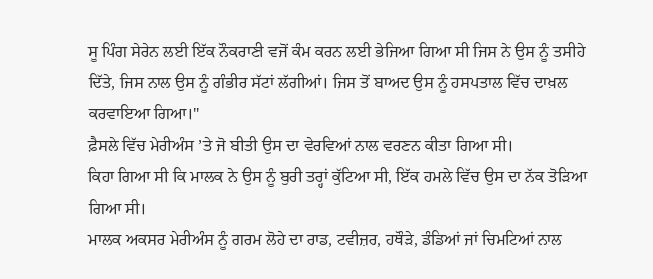ਸੂ ਪਿੰਗ ਸੇਰੇਨ ਲਈ ਇੱਕ ਨੌਕਰਾਣੀ ਵਜੋਂ ਕੰਮ ਕਰਨ ਲਈ ਭੇਜਿਆ ਗਿਆ ਸੀ ਜਿਸ ਨੇ ਉਸ ਨੂੰ ਤਸੀਹੇ ਦਿੱਤੇ, ਜਿਸ ਨਾਲ ਉਸ ਨੂੰ ਗੰਭੀਰ ਸੱਟਾਂ ਲੱਗੀਆਂ। ਜਿਸ ਤੋਂ ਬਾਅਦ ਉਸ ਨੂੰ ਹਸਪਤਾਲ ਵਿੱਚ ਦਾਖ਼ਲ ਕਰਵਾਇਆ ਗਿਆ।"
ਫ਼ੈਸਲੇ ਵਿੱਚ ਮੇਰੀਅੰਸ ’ਤੇ ਜੋ ਬੀਤੀ ਉਸ ਦਾ ਵੇਰਵਿਆਂ ਨਾਲ ਵਰਣਨ ਕੀਤਾ ਗਿਆ ਸੀ।
ਕਿਹਾ ਗਿਆ ਸੀ ਕਿ ਮਾਲਕ ਨੇ ਉਸ ਨੂੰ ਬੁਰੀ ਤਰ੍ਹਾਂ ਕੁੱਟਿਆ ਸੀ, ਇੱਕ ਹਮਲੇ ਵਿੱਚ ਉਸ ਦਾ ਨੱਕ ਤੋੜਿਆ ਗਿਆ ਸੀ।
ਮਾਲਕ ਅਕਸਰ ਮੇਰੀਅੰਸ ਨੂੰ ਗਰਮ ਲੋਹੇ ਦਾ ਰਾਡ, ਟਵੀਜ਼ਰ, ਹਥੌੜੇ, ਡੰਡਿਆਂ ਜਾਂ ਚਿਮਟਿਆਂ ਨਾਲ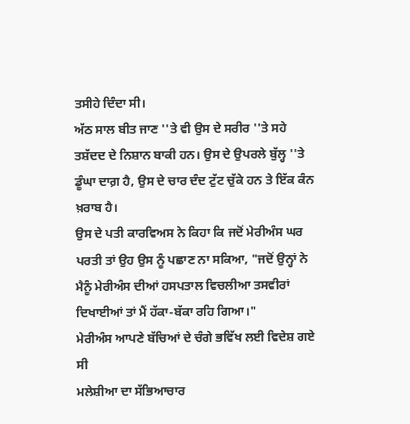ਤਸੀਹੇ ਦਿੰਦਾ ਸੀ।
ਅੱਠ ਸਾਲ ਬੀਤ ਜਾਣ ''ਤੇ ਵੀ ਉਸ ਦੇ ਸਰੀਰ ''ਤੇ ਸਹੇ ਤਸ਼ੱਦਦ ਦੇ ਨਿਸ਼ਾਨ ਬਾਕੀ ਹਨ। ਉਸ ਦੇ ਉਪਰਲੇ ਬੁੱਲ੍ਹ ''ਤੇ ਡੂੰਘਾ ਦਾਗ਼ ਹੈ, ਉਸ ਦੇ ਚਾਰ ਦੰਦ ਟੁੱਟ ਚੁੱਕੇ ਹਨ ਤੇ ਇੱਕ ਕੰਨ ਖ਼ਰਾਬ ਹੈ।
ਉਸ ਦੇ ਪਤੀ ਕਾਰਵਿਅਸ ਨੇ ਕਿਹਾ ਕਿ ਜਦੋਂ ਮੇਰੀਅੰਸ ਘਰ ਪਰਤੀ ਤਾਂ ਉਹ ਉਸ ਨੂੰ ਪਛਾਣ ਨਾ ਸਕਿਆ, "ਜਦੋਂ ਉਨ੍ਹਾਂ ਨੇ ਮੈਨੂੰ ਮੇਰੀਅੰਸ ਦੀਆਂ ਹਸਪਤਾਲ ਵਿਚਲੀਆ ਤਸਵੀਰਾਂ ਦਿਖਾਈਆਂ ਤਾਂ ਮੈਂ ਹੱਕਾ-ਬੱਕਾ ਰਹਿ ਗਿਆ।"
ਮੇਰੀਅੰਸ ਆਪਣੇ ਬੱਚਿਆਂ ਦੇ ਚੰਗੇ ਭਵਿੱਖ ਲਈ ਵਿਦੇਸ਼ ਗਏ ਸੀ
ਮਲੇਸ਼ੀਆ ਦਾ ਸੱਭਿਆਚਾਰ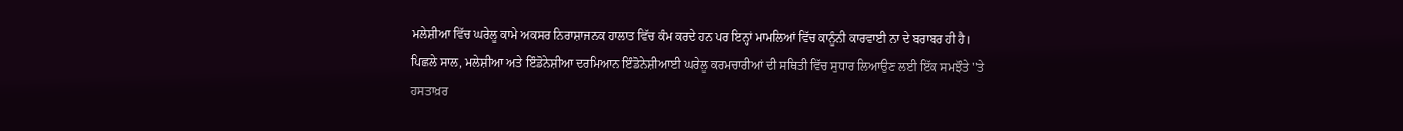ਮਲੇਸ਼ੀਆ ਵਿੱਚ ਘਰੇਲੂ ਕਾਮੇ ਅਕਸਰ ਨਿਰਾਸ਼ਾਜਨਕ ਹਾਲਾਤ ਵਿੱਚ ਕੰਮ ਕਰਦੇ ਹਨ ਪਰ ਇਨ੍ਹਾਂ ਮਾਮਲਿਆਂ ਵਿੱਚ ਕਾਨੂੰਨੀ ਕਾਰਵਾਈ ਨਾ ਦੇ ਬਰਾਬਰ ਹੀ ਹੈ।
ਪਿਛਲੇ ਸਾਲ, ਮਲੇਸ਼ੀਆ ਅਤੇ ਇੰਡੋਨੇਸ਼ੀਆ ਦਰਮਿਆਨ ਇੰਡੋਨੇਸ਼ੀਆਈ ਘਰੇਲੂ ਕਰਮਚਾਰੀਆਂ ਦੀ ਸਥਿਤੀ ਵਿੱਚ ਸੁਧਾਰ ਲਿਆਉਣ ਲਈ ਇੱਕ ਸਮਝੌਤੇ ''ਤੇ ਹਸਤਾਖ਼ਰ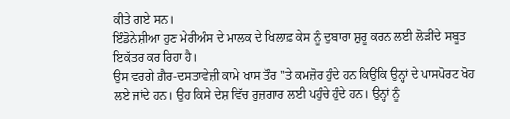ਕੀਤੇ ਗਏ ਸਨ।
ਇੰਡੋਨੇਸ਼ੀਆ ਹੁਣ ਮੇਰੀਅੰਸ ਦੇ ਮਾਲਕ ਦੇ ਖਿਲਾਫ਼ ਕੇਸ ਨੂੰ ਦੁਬਾਰਾ ਸ਼ੁਰੂ ਕਰਨ ਲਈ ਲੋੜੀਂਦੇ ਸਬੂਤ ਇਕੱਤਰ ਕਰ ਰਿਹਾ ਹੈ।
ਉਸ ਵਰਗੇ ਗ਼ੈਰ-ਦਸਤਾਵੇਜ਼ੀ ਕਾਮੇ ਖਾਸ ਤੌਰ ''ਤੇ ਕਮਜ਼ੋਰ ਹੁੰਦੇ ਹਨ ਕਿਉਂਕਿ ਉਨ੍ਹਾਂ ਦੇ ਪਾਸਪੋਰਟ ਖੋਹ ਲਏ ਜਾਂਦੇ ਹਨ। ਉਹ ਕਿਸੇ ਦੇਸ਼ ਵਿੱਚ ਰੁਜ਼ਗਾਰ ਲਈ ਪਹੁੰਚੇ ਹੁੰਦੇ ਹਨ। ਉਨ੍ਹਾਂ ਨੂੰ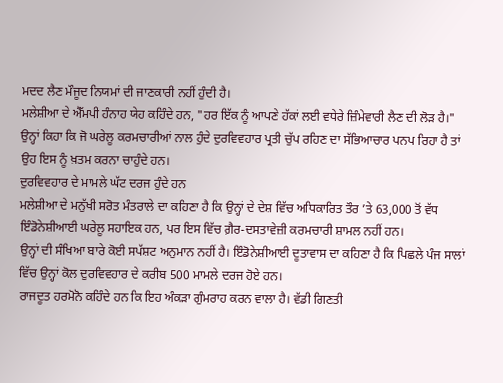ਮਦਦ ਲੈਣ ਮੌਜੂਦ ਨਿਯਮਾਂ ਦੀ ਜਾਣਕਾਰੀ ਨਹੀਂ ਹੁੰਦੀ ਹੈ।
ਮਲੇਸ਼ੀਆ ਦੇ ਐੱਮਪੀ ਹੰਨਾਹ ਯੇਹ ਕਹਿੰਦੇ ਹਨ, "ਹਰ ਇੱਕ ਨੂੰ ਆਪਣੇ ਹੱਕਾਂ ਲਈ ਵਧੇਰੇ ਜ਼ਿੰਮੇਵਾਰੀ ਲੈਣ ਦੀ ਲੋੜ ਹੈ।"
ਉਨ੍ਹਾਂ ਕਿਹਾ ਕਿ ਜੋ ਘਰੇਲੂ ਕਰਮਚਾਰੀਆਂ ਨਾਲ ਹੁੰਦੇ ਦੁਰਵਿਵਹਾਰ ਪ੍ਰਤੀ ਚੁੱਪ ਰਹਿਣ ਦਾ ਸੱਭਿਆਚਾਰ ਪਨਪ ਰਿਹਾ ਹੈ ਤਾਂ ਉਹ ਇਸ ਨੂੰ ਖ਼ਤਮ ਕਰਨਾ ਚਾਹੁੰਦੇ ਹਨ।
ਦੁਰਵਿਵਹਾਰ ਦੇ ਮਾਮਲੇ ਘੱਟ ਦਰਜ ਹੁੰਦੇ ਹਨ
ਮਲੇਸ਼ੀਆ ਦੇ ਮਨੁੱਖੀ ਸਰੋਤ ਮੰਤਰਾਲੇ ਦਾ ਕਹਿਣਾ ਹੈ ਕਿ ਉਨ੍ਹਾਂ ਦੇ ਦੇਸ਼ ਵਿੱਚ ਅਧਿਕਾਰਿਤ ਤੌਰ ’ਤੇ 63,000 ਤੋਂ ਵੱਧ ਇੰਡੋਨੇਸ਼ੀਆਈ ਘਰੇਲੂ ਸਹਾਇਕ ਹਨ, ਪਰ ਇਸ ਵਿੱਚ ਗ਼ੈਰ-ਦਸਤਾਵੇਜ਼ੀ ਕਰਮਚਾਰੀ ਸ਼ਾਮਲ ਨਹੀਂ ਹਨ।
ਉਨ੍ਹਾਂ ਦੀ ਸੰਖਿਆ ਬਾਰੇ ਕੋਈ ਸਪੱਸ਼ਟ ਅਨੁਮਾਨ ਨਹੀਂ ਹੈ। ਇੰਡੋਨੇਸ਼ੀਆਈ ਦੂਤਾਵਾਸ ਦਾ ਕਹਿਣਾ ਹੈ ਕਿ ਪਿਛਲੇ ਪੰਜ ਸਾਲਾਂ ਵਿੱਚ ਉਨ੍ਹਾਂ ਕੋਲ ਦੁਰਵਿਵਹਾਰ ਦੇ ਕਰੀਬ 500 ਮਾਮਲੇ ਦਰਜ ਹੋਏ ਹਨ।
ਰਾਜਦੂਤ ਹਰਮੋਨੋ ਕਹਿੰਦੇ ਹਨ ਕਿ ਇਹ ਅੰਕੜਾ ਗੁੰਮਰਾਹ ਕਰਨ ਵਾਲਾ ਹੈ। ਵੱਡੀ ਗਿਣਤੀ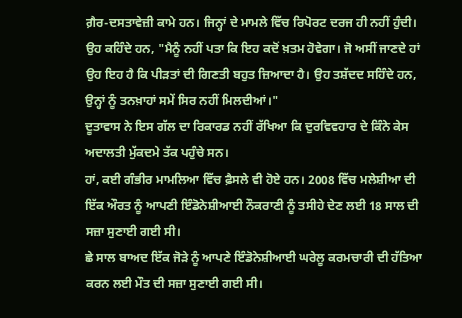ਗ਼ੈਰ-ਦਸਤਾਵੇਜ਼ੀ ਕਾਮੇ ਹਨ। ਜਿਨ੍ਹਾਂ ਦੇ ਮਾਮਲੇ ਵਿੱਚ ਰਿਪੋਰਟ ਦਰਜ ਹੀ ਨਹੀਂ ਹੁੰਦੀ।
ਉਹ ਕਹਿੰਦੇ ਹਨ, "ਮੈਨੂੰ ਨਹੀਂ ਪਤਾ ਕਿ ਇਹ ਕਦੋਂ ਖ਼ਤਮ ਹੋਵੇਗਾ। ਜੋ ਅਸੀਂ ਜਾਣਦੇ ਹਾਂ ਉਹ ਇਹ ਹੈ ਕਿ ਪੀੜਤਾਂ ਦੀ ਗਿਣਤੀ ਬਹੁਤ ਜ਼ਿਆਦਾ ਹੈ। ਉਹ ਤਸ਼ੱਦਦ ਸਹਿੰਦੇ ਹਨ, ਉਨ੍ਹਾਂ ਨੂੰ ਤਨਖ਼ਾਹਾਂ ਸਮੇਂ ਸਿਰ ਨਹੀਂ ਮਿਲਦੀਆਂ।"
ਦੂਤਾਵਾਸ ਨੇ ਇਸ ਗੱਲ ਦਾ ਰਿਕਾਰਡ ਨਹੀਂ ਰੱਖਿਆ ਕਿ ਦੁਰਵਿਵਹਾਰ ਦੇ ਕਿੰਨੇ ਕੇਸ ਅਦਾਲਤੀ ਮੁੱਕਦਮੇ ਤੱਕ ਪਹੁੰਚੇ ਸਨ।
ਹਾਂ, ਕਈ ਗੰਭੀਰ ਮਾਮਲਿਆ ਵਿੱਚ ਫ਼ੈਸਲੇ ਵੀ ਹੋਏ ਹਨ। 2008 ਵਿੱਚ ਮਲੇਸ਼ੀਆ ਦੀ ਇੱਕ ਔਰਤ ਨੂੰ ਆਪਣੀ ਇੰਡੋਨੇਸ਼ੀਆਈ ਨੌਕਰਾਣੀ ਨੂੰ ਤਸੀਹੇ ਦੇਣ ਲਈ 18 ਸਾਲ ਦੀ ਸਜ਼ਾ ਸੁਣਾਈ ਗਈ ਸੀ।
ਛੇ ਸਾਲ ਬਾਅਦ ਇੱਕ ਜੋੜੇ ਨੂੰ ਆਪਣੇ ਇੰਡੋਨੇਸ਼ੀਆਈ ਘਰੇਲੂ ਕਰਮਚਾਰੀ ਦੀ ਹੱਤਿਆ ਕਰਨ ਲਈ ਮੌਤ ਦੀ ਸਜ਼ਾ ਸੁਣਾਈ ਗਈ ਸੀ।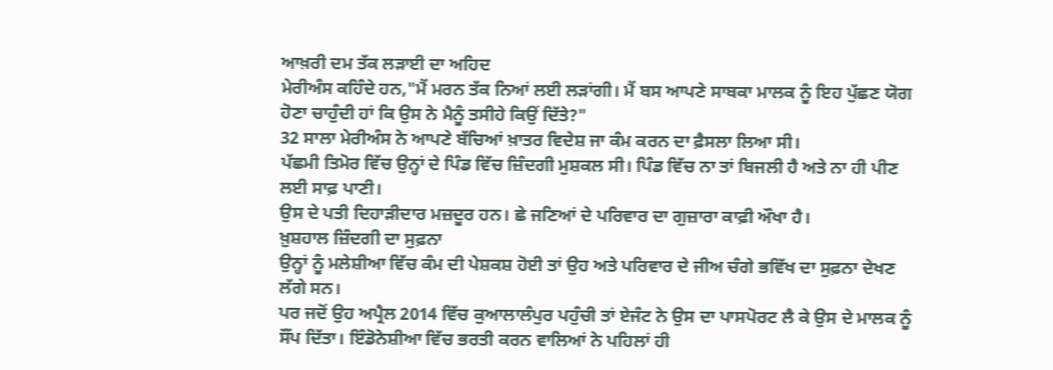ਆਖ਼ਰੀ ਦਮ ਤੱਕ ਲੜਾਈ ਦਾ ਅਹਿਦ
ਮੇਰੀਅੰਸ ਕਹਿੰਦੇ ਹਨ,"ਮੈਂ ਮਰਨ ਤੱਕ ਨਿਆਂ ਲਈ ਲੜਾਂਗੀ। ਮੈਂ ਬਸ ਆਪਣੇ ਸਾਬਕਾ ਮਾਲਕ ਨੂੰ ਇਹ ਪੁੱਛਣ ਯੋਗ ਹੋਣਾ ਚਾਹੁੰਦੀ ਹਾਂ ਕਿ ਉਸ ਨੇ ਮੈਨੂੰ ਤਸੀਹੇ ਕਿਉਂ ਦਿੱਤੇ?"
32 ਸਾਲਾ ਮੇਰੀਅੰਸ ਨੇ ਆਪਣੇ ਬੱਚਿਆਂ ਖ਼ਾਤਰ ਵਿਦੇਸ਼ ਜਾ ਕੰਮ ਕਰਨ ਦਾ ਫ਼ੈਸਲਾ ਲਿਆ ਸੀ।
ਪੱਛਮੀ ਤਿਮੋਰ ਵਿੱਚ ਉਨ੍ਹਾਂ ਦੇ ਪਿੰਡ ਵਿੱਚ ਜ਼ਿੰਦਗੀ ਮੁਸ਼ਕਲ ਸੀ। ਪਿੰਡ ਵਿੱਚ ਨਾ ਤਾਂ ਬਿਜਲੀ ਹੈ ਅਤੇ ਨਾ ਹੀ ਪੀਣ ਲਈ ਸਾਫ਼ ਪਾਣੀ।
ਉਸ ਦੇ ਪਤੀ ਦਿਹਾੜੀਦਾਰ ਮਜ਼ਦੂਰ ਹਨ। ਛੇ ਜਣਿਆਂ ਦੇ ਪਰਿਵਾਰ ਦਾ ਗੁਜ਼ਾਰਾ ਕਾਫ਼ੀ ਔਖਾ ਹੈ।
ਖ਼ੁਸ਼ਹਾਲ ਜ਼ਿੰਦਗੀ ਦਾ ਸੁਫ਼ਨਾ
ਉਨ੍ਹਾਂ ਨੂੰ ਮਲੇਸ਼ੀਆ ਵਿੱਚ ਕੰਮ ਦੀ ਪੇਸ਼ਕਸ਼ ਹੋਈ ਤਾਂ ਉਹ ਅਤੇ ਪਰਿਵਾਰ ਦੇ ਜੀਅ ਚੰਗੇ ਭਵਿੱਖ ਦਾ ਸੁਫ਼ਨਾ ਦੇਖਣ ਲੱਗੇ ਸਨ।
ਪਰ ਜਦੋਂ ਉਹ ਅਪ੍ਰੈਲ 2014 ਵਿੱਚ ਕੁਆਲਾਲੰਪੁਰ ਪਹੁੰਚੀ ਤਾਂ ਏਜੰਟ ਨੇ ਉਸ ਦਾ ਪਾਸਪੋਰਟ ਲੈ ਕੇ ਉਸ ਦੇ ਮਾਲਕ ਨੂੰ ਸੌਂਪ ਦਿੱਤਾ। ਇੰਡੋਨੇਸ਼ੀਆ ਵਿੱਚ ਭਰਤੀ ਕਰਨ ਵਾਲਿਆਂ ਨੇ ਪਹਿਲਾਂ ਹੀ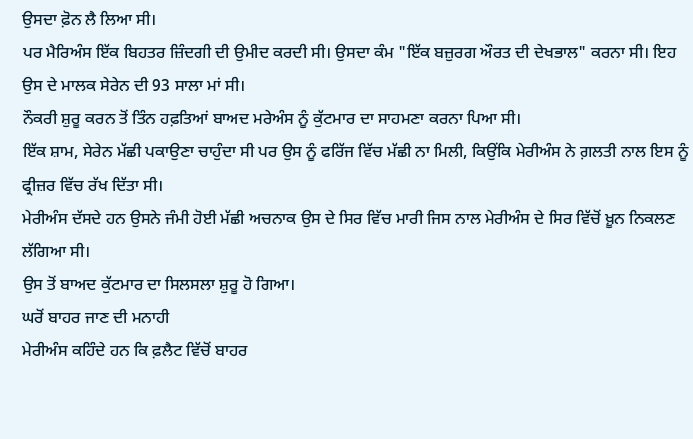ਉਸਦਾ ਫ਼ੋਨ ਲੈ ਲਿਆ ਸੀ।
ਪਰ ਮੈਰਿਅੰਸ ਇੱਕ ਬਿਹਤਰ ਜ਼ਿੰਦਗੀ ਦੀ ਉਮੀਦ ਕਰਦੀ ਸੀ। ਉਸਦਾ ਕੰਮ "ਇੱਕ ਬਜ਼ੁਰਗ ਔਰਤ ਦੀ ਦੇਖਭਾਲ" ਕਰਨਾ ਸੀ। ਇਹ ਉਸ ਦੇ ਮਾਲਕ ਸੇਰੇਨ ਦੀ 93 ਸਾਲਾ ਮਾਂ ਸੀ।
ਨੌਕਰੀ ਸ਼ੁਰੂ ਕਰਨ ਤੋਂ ਤਿੰਨ ਹਫ਼ਤਿਆਂ ਬਾਅਦ ਮਰੇਅੰਸ ਨੂੰ ਕੁੱਟਮਾਰ ਦਾ ਸਾਹਮਣਾ ਕਰਨਾ ਪਿਆ ਸੀ।
ਇੱਕ ਸ਼ਾਮ, ਸੇਰੇਨ ਮੱਛੀ ਪਕਾਉਣਾ ਚਾਹੁੰਦਾ ਸੀ ਪਰ ਉਸ ਨੂੰ ਫਰਿੱਜ ਵਿੱਚ ਮੱਛੀ ਨਾ ਮਿਲੀ, ਕਿਉਂਕਿ ਮੇਰੀਅੰਸ ਨੇ ਗ਼ਲਤੀ ਨਾਲ ਇਸ ਨੂੰ ਫ੍ਰੀਜ਼ਰ ਵਿੱਚ ਰੱਖ ਦਿੱਤਾ ਸੀ।
ਮੇਰੀਅੰਸ ਦੱਸਦੇ ਹਨ ਉਸਨੇ ਜੰਮੀ ਹੋਈ ਮੱਛੀ ਅਚਨਾਕ ਉਸ ਦੇ ਸਿਰ ਵਿੱਚ ਮਾਰੀ ਜਿਸ ਨਾਲ ਮੇਰੀਅੰਸ ਦੇ ਸਿਰ ਵਿੱਚੋਂ ਖ਼ੂਨ ਨਿਕਲਣ ਲੱਗਿਆ ਸੀ।
ਉਸ ਤੋਂ ਬਾਅਦ ਕੁੱਟਮਾਰ ਦਾ ਸਿਲਸਲਾ ਸ਼ੁਰੂ ਹੋ ਗਿਆ।
ਘਰੋਂ ਬਾਹਰ ਜਾਣ ਦੀ ਮਨਾਹੀ
ਮੇਰੀਅੰਸ ਕਹਿੰਦੇ ਹਨ ਕਿ ਫ਼ਲੈਟ ਵਿੱਚੋਂ ਬਾਹਰ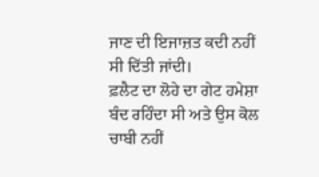ਜਾਣ ਦੀ ਇਜਾਜ਼ਤ ਕਦੀ ਨਹੀਂ ਸੀ ਦਿੱਤੀ ਜਾਂਦੀ।
ਫ਼ਲੈਟ ਦਾ ਲੋਹੇ ਦਾ ਗੇਟ ਹਮੇਸ਼ਾ ਬੰਦ ਰਹਿੰਦਾ ਸੀ ਅਤੇ ਉਸ ਕੋਲ ਚਾਬੀ ਨਹੀਂ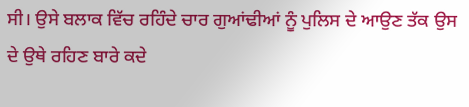ਸੀ। ਉਸੇ ਬਲਾਕ ਵਿੱਚ ਰਹਿੰਦੇ ਚਾਰ ਗੁਆਂਢੀਆਂ ਨੂੰ ਪੁਲਿਸ ਦੇ ਆਉਣ ਤੱਕ ਉਸ ਦੇ ਉਥੇ ਰਹਿਣ ਬਾਰੇ ਕਦੇ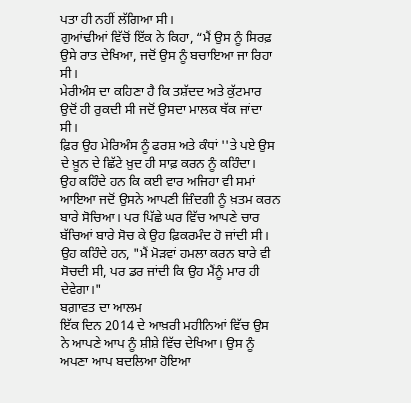ਪਤਾ ਹੀ ਨਹੀਂ ਲੱਗਿਆ ਸੀ।
ਗੁਆਂਢੀਆਂ ਵਿੱਚੋਂ ਇੱਕ ਨੇ ਕਿਹਾ, “ਮੈਂ ਉਸ ਨੂੰ ਸਿਰਫ਼ ਉਸੇ ਰਾਤ ਦੇਖਿਆ, ਜਦੋਂ ਉਸ ਨੂੰ ਬਚਾਇਆ ਜਾ ਰਿਹਾ ਸੀ।
ਮੇਰੀਅੰਸ ਦਾ ਕਹਿਣਾ ਹੈ ਕਿ ਤਸ਼ੱਦਦ ਅਤੇ ਕੁੱਟਮਾਰ ਉਦੋਂ ਹੀ ਰੁਕਦੀ ਸੀ ਜਦੋਂ ਉਸਦਾ ਮਾਲਕ ਥੱਕ ਜਾਂਦਾ ਸੀ।
ਫ਼ਿਰ ਉਹ ਮੇਰਿਅੰਸ ਨੂੰ ਫਰਸ਼ ਅਤੇ ਕੰਧਾਂ ''ਤੇ ਪਏ ਉਸ ਦੇ ਖ਼ੂਨ ਦੇ ਛਿੱਟੇ ਖ਼ੁਦ ਹੀ ਸਾਫ਼ ਕਰਨ ਨੂੰ ਕਹਿੰਦਾ।
ਉਹ ਕਹਿੰਦੇ ਹਨ ਕਿ ਕਈ ਵਾਰ ਅਜਿਹਾ ਵੀ ਸਮਾਂ ਆਇਆ ਜਦੋਂ ਉਸਨੇ ਆਪਣੀ ਜ਼ਿੰਦਗੀ ਨੂੰ ਖ਼ਤਮ ਕਰਨ ਬਾਰੇ ਸੋਚਿਆ। ਪਰ ਪਿੱਛੇ ਘਰ ਵਿੱਚ ਆਪਣੇ ਚਾਰ ਬੱਚਿਆਂ ਬਾਰੇ ਸੋਚ ਕੇ ਉਹ ਫ਼ਿਕਰਮੰਦ ਹੋ ਜਾਂਦੀ ਸੀ।
ਉਹ ਕਹਿੰਦੇ ਹਨ, "ਮੈਂ ਮੋੜਵਾਂ ਹਮਲਾ ਕਰਨ ਬਾਰੇ ਵੀ ਸੋਚਦੀ ਸੀ, ਪਰ ਡਰ ਜਾਂਦੀ ਕਿ ਉਹ ਮੈਂਨੂੰ ਮਾਰ ਹੀ ਦੇਵੇਗਾ।"
ਬਗ਼ਾਵਤ ਦਾ ਆਲਮ
ਇੱਕ ਦਿਨ 2014 ਦੇ ਆਖ਼ਰੀ ਮਹੀਨਿਆਂ ਵਿੱਚ ਉਸ ਨੇ ਆਪਣੇ ਆਪ ਨੂੰ ਸ਼ੀਸ਼ੇ ਵਿੱਚ ਦੇਖਿਆ। ਉਸ ਨੂੰ ਅਪਣਾ ਆਪ ਬਦਲਿਆ ਹੋਇਆ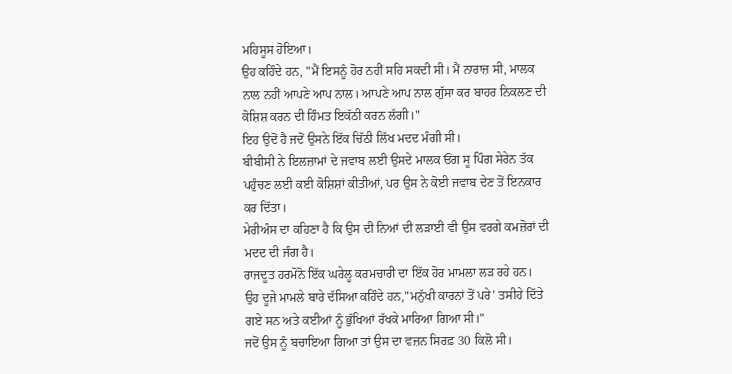ਮਹਿਸੂਸ ਹੋਇਆ।
ਉਹ ਕਹਿੰਦੇ ਹਨ, "ਮੈਂ ਇਸਨੂੰ ਹੋਰ ਨਹੀਂ ਸਹਿ ਸਕਦੀ ਸੀ। ਮੈਂ ਨਾਰਾਜ਼ ਸੀ, ਮਾਲਕ ਨਾਲ ਨਹੀਂ ਆਪਣੇ ਆਪ ਨਾਲ। ਆਪਣੇ ਆਪ ਨਾਲ ਗੁੱਸਾ ਕਰ ਬਾਹਰ ਨਿਕਲਣ ਦੀ ਕੋਸ਼ਿਸ਼ ਕਰਨ ਦੀ ਹਿੰਮਤ ਇਕੱਠੀ ਕਰਨ ਲੱਗੀ।"
ਇਹ ਉਦੋਂ ਹੈ ਜਦੋਂ ਉਸਨੇ ਇੱਕ ਚਿੱਠੀ ਲਿੱਖ ਮਦਦ ਮੰਗੀ ਸੀ।
ਬੀਬੀਸੀ ਨੇ ਇਲਜ਼ਾਮਾਂ ਦੇ ਜਵਾਬ ਲਈ ਉਸਦੇ ਮਾਲਕ ਓਂਗ ਸੂ ਪਿੰਗ ਸੇਰੇਨ ਤੱਕ ਪਹੁੰਚਣ ਲਈ ਕਈ ਕੋਸ਼ਿਸ਼ਾਂ ਕੀਤੀਆਂ, ਪਰ ਉਸ ਨੇ ਕੋਈ ਜਵਾਬ ਦੇਣ ਤੋਂ ਇਨਕਾਰ ਕਰ ਦਿੱਤਾ।
ਮੇਰੀਅੰਸ ਦਾ ਕਹਿਣਾ ਹੈ ਕਿ ਉਸ ਦੀ ਨਿਆਂ ਦੀ ਲੜਾਈ ਵੀ ਉਸ ਵਰਗੇ ਕਮਜ਼ੋਰਾਂ ਦੀ ਮਦਦ ਦੀ ਜੰਗ ਹੈ।
ਰਾਜਦੂਤ ਹਰਮੋਨੋ ਇੱਕ ਘਰੇਲੂ ਕਰਮਚਾਰੀ ਦਾ ਇੱਕ ਹੋਰ ਮਾਮਲਾ ਲੜ ਰਹੇ ਹਨ।
ਉਹ ਦੂਜੇ ਮਾਮਲੇ ਬਾਰੇ ਦੱਸਿਆ ਕਹਿੰਦੇ ਹਨ,"ਮਨੁੱਖੀ ਕਾਰਨਾਂ ਤੋਂ ਪਰੇ’ ਤਸੀਹੇ ਦਿੱਤੇ ਗਏ ਸਨ ਅਤੇ ਕਈਆਂ ਨੂੰ ਭੁੱਖਿਆਂ ਰੱਖਕੇ ਮਾਰਿਆ ਗਿਆ ਸੀ।"
ਜਦੋਂ ਉਸ ਨੂੰ ਬਚਾਇਆ ਗਿਆ ਤਾਂ ਉਸ ਦਾ ਵਜ਼ਨ ਸਿਰਫ਼ 30 ਕਿਲੋ ਸੀ।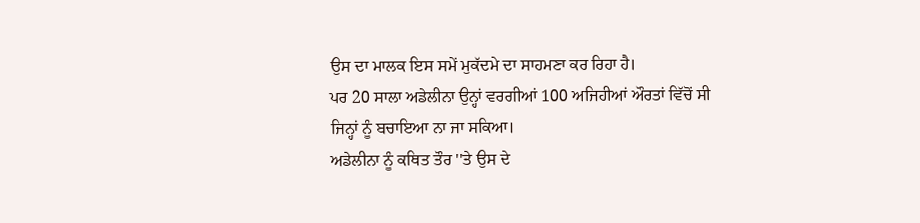ਉਸ ਦਾ ਮਾਲਕ ਇਸ ਸਮੇਂ ਮੁਕੱਦਮੇ ਦਾ ਸਾਹਮਣਾ ਕਰ ਰਿਹਾ ਹੈ।
ਪਰ 20 ਸਾਲਾ ਅਡੇਲੀਨਾ ਉਨ੍ਹਾਂ ਵਰਗੀਆਂ 100 ਅਜਿਹੀਆਂ ਔਰਤਾਂ ਵਿੱਚੋਂ ਸੀ ਜਿਨ੍ਹਾਂ ਨੂੰ ਬਚਾਇਆ ਨਾ ਜਾ ਸਕਿਆ।
ਅਡੇਲੀਨਾ ਨੂੰ ਕਥਿਤ ਤੌਰ ''ਤੇ ਉਸ ਦੇ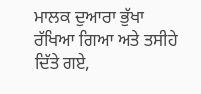ਮਾਲਕ ਦੁਆਰਾ ਭੁੱਖਾ ਰੱਖਿਆ ਗਿਆ ਅਤੇ ਤਸੀਹੇ ਦਿੱਤੇ ਗਏ,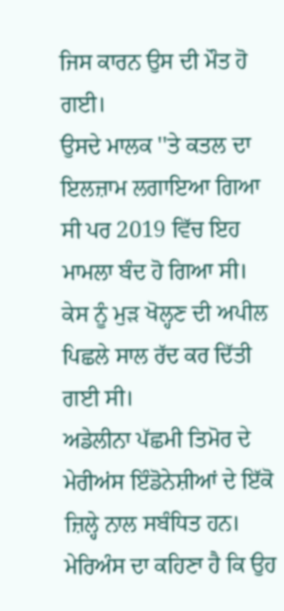ਜਿਸ ਕਾਰਨ ਉਸ ਦੀ ਮੌਤ ਹੋ ਗਈ।
ਉਸਦੇ ਮਾਲਕ ''ਤੇ ਕਤਲ ਦਾ ਇਲਜ਼ਾਮ ਲਗਾਇਆ ਗਿਆ ਸੀ ਪਰ 2019 ਵਿੱਚ ਇਹ ਮਾਮਲਾ ਬੰਦ ਹੋ ਗਿਆ ਸੀ। ਕੇਸ ਨੂੰ ਮੁੜ ਖੋਲ੍ਹਣ ਦੀ ਅਪੀਲ ਪਿਛਲੇ ਸਾਲ ਰੱਦ ਕਰ ਦਿੱਤੀ ਗਈ ਸੀ।
ਅਡੇਲੀਨਾ ਪੱਛਮੀ ਤਿਮੋਰ ਦੇ ਮੇਰੀਅਂਸ ਇੰਡੋਨੇਸ਼ੀਆਂ ਦੇ ਇੱਕੋ ਜ਼ਿਲ੍ਹੇ ਨਾਲ ਸਬੰਧਿਤ ਹਨ।
ਮੇਰਿਅੰਸ ਦਾ ਕਹਿਣਾ ਹੈ ਕਿ ਉਹ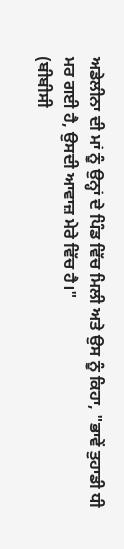ਅਡੇਲੀਨਾ ਦੀ ਮਾਂ ਨੂੰ ਉਨ੍ਹਾਂ ਦੇ ਪਿੰਡ ਵਿੱਚ ਮਿਲੀ ਅਤੇ ਉਸ ਨੂੰ ਕਿਹਾ, "ਭਾਵੇਂ ਤੁਹਾਡੀ ਧੀ ਮਰ ਗਈ ਹੈ, ਉਸਦੀ ਆਵਾਜ਼ ਮੇਰੇ ਵਿੱਚ ਹੈ।"
(ਬੀਬੀਸੀ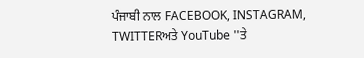ਪੰਜਾਬੀ ਨਾਲ FACEBOOK, INSTAGRAM, TWITTERਅਤੇ YouTube ''ਤੇ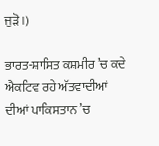ਜੁੜੋ।)

ਭਾਰਤ-ਸ਼ਾਸਿਤ ਕਸ਼ਮੀਰ ’ਚ ਕਦੇ ਐਕਟਿਵ ਰਹੇ ਅੱਤਵਾਦੀਆਂ ਦੀਆਂ ਪਾਕਿਸਤਾਨ ’ਚ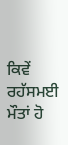ਕਿਵੇਂ ਰਹੱਸਮਈ ਮੌਤਾਂ ਹੋ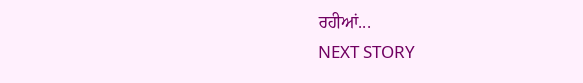ਰਹੀਆਂ...
NEXT STORY